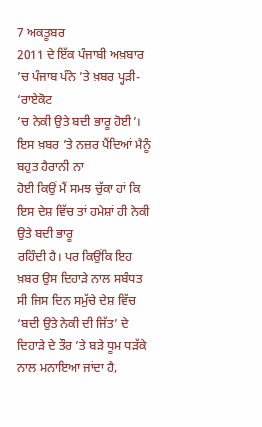7 ਅਕਤੂਬਰ
2011 ਦੇ ਇੱਕ ਪੰਜਾਬੀ ਅਖ਼ਬਾਰ ’ਚ ਪੰਜਾਬ ਪੰਨੇ ’ਤੇ ਖ਼ਬਰ ਪ੍ਹੜੀ- ‘ਰਾਏਕੋਟ
’ਚ ਨੇਕੀ ਉਤੇ ਬਦੀ ਭਾਰੂ ਹੋਈ’। ਇਸ ਖ਼ਬਰ ’ਤੇ ਨਜ਼ਰ ਪੈਂਦਿਆਂ ਮੈਨੂੰ ਬਹੁਤ ਹੈਰਾਨੀ ਨਾ
ਹੋਈ ਕਿਉਂ ਮੈਂ ਸਮਝ ਚੁੱਕਾ ਹਾਂ ਕਿ ਇਸ ਦੇਸ਼ ਵਿੱਚ ਤਾਂ ਹਮੇਸ਼ਾਂ ਹੀ ਨੇਕੀ ਉਤੇ ਬਦੀ ਭਾਰੂ
ਰਹਿੰਦੀ ਹੈ। ਪਰ ਕਿਉਂਕਿ ਇਹ ਖ਼ਬਰ ਉਸ ਦਿਹਾੜੇ ਨਾਲ ਸਬੰਧਤ ਸੀ ਜਿਸ ਦਿਨ ਸਮੁੱਚੇ ਦੇਸ਼ ਵਿੱਚ
‘ਬਦੀ ਉਤੇ ਨੇਕੀ ਦੀ ਜਿੱਤ’ ਦੇ ਦਿਹਾੜੇ ਦੇ ਤੌਰ ’ਤੇ ਬੜੇ ਧੂਮ ਧੜੱਕੇ ਨਾਲ ਮਨਾਇਆ ਜਾਂਦਾ ਹੈ,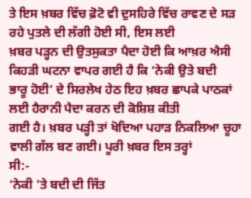ਤੇ ਇਸ ਖ਼ਬਰ ਵਿੱਚ ਫ਼ੋਟੋ ਵੀ ਦੁਸਹਿਰੇ ਵਿੱਚ ਰਾਵਣ ਦੇ ਸੜ ਰਹੇ ਪੁਤਲੇ ਦੀ ਲੱਗੀ ਹੋਈ ਸੀ, ਇਸ ਲਈ
ਖ਼ਬਰ ਪੜ੍ਹਨ ਦੀ ਉਤਸੁਕਤਾ ਪੈਦਾ ਹੋਈ ਕਿ ਆਖ਼ਰ ਐਸੀ ਕਿਹੜੀ ਘਟਨਾ ਵਾਪਰ ਗਈ ਹੈ ਕਿ ‘ਨੇਕੀ ਉਤੇ ਬਦੀ
ਭਾਰੂ ਹੋਈ’ ਦੇ ਸਿਰਲੇਖ ਹੇਠ ਇਹ ਖ਼ਬਰ ਛਾਪਕੇ ਪਾਠਕਾਂ ਲਈ ਹੈਰਾਨੀ ਪੈਦਾ ਕਰਨ ਦੀ ਕੋਸ਼ਿਸ਼ ਕੀਤੀ
ਗਈ ਹੈ। ਖ਼ਬਰ ਪੜ੍ਹੀ ਤਾਂ ਖੋਦਿਆ ਪਹਾੜ ਨਿਕਲਿਆ ਚੂਹਾ ਵਾਲੀ ਗੱਲ ਬਣ ਗਈ। ਪੂਰੀ ਖ਼ਬਰ ਇਸ ਤਰ੍ਹਾਂ
ਸੀ:-
‘ਨੇਕੀ ’ਤੇ ਬਦੀ ਦੀ ਜਿੱਤ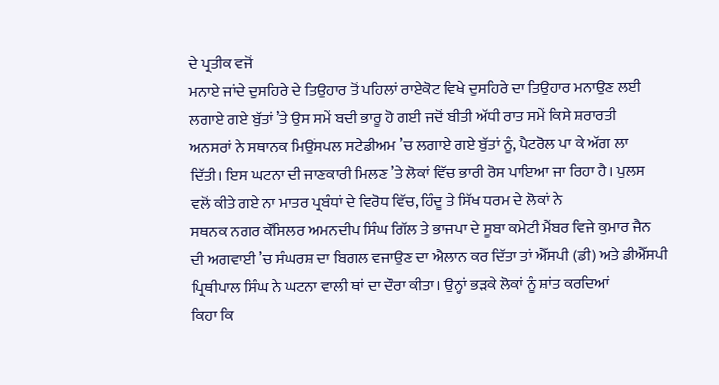ਦੇ ਪ੍ਰਤੀਕ ਵਜੋਂ
ਮਨਾਏ ਜਾਂਦੇ ਦੁਸਹਿਰੇ ਦੇ ਤਿਉਹਾਰ ਤੋਂ ਪਹਿਲਾਂ ਰਾਏਕੋਟ ਵਿਖੇ ਦੁਸਹਿਰੇ ਦਾ ਤਿਉਹਾਰ ਮਨਾਉਣ ਲਈ
ਲਗਾਏ ਗਏ ਬੁੱਤਾਂ ’ਤੇ ਉਸ ਸਮੇਂ ਬਦੀ ਭਾਰੂ ਹੋ ਗਈ ਜਦੋਂ ਬੀਤੀ ਅੱਧੀ ਰਾਤ ਸਮੇਂ ਕਿਸੇ ਸ਼ਰਾਰਤੀ
ਅਨਸਰਾਂ ਨੇ ਸਥਾਨਕ ਮਿਉਂਸਪਲ ਸਟੇਡੀਅਮ ’ਚ ਲਗਾਏ ਗਏ ਬੁੱਤਾਂ ਨੂੰ, ਪੈਟਰੋਲ ਪਾ ਕੇ ਅੱਗ ਲਾ
ਦਿੱਤੀ। ਇਸ ਘਟਨਾ ਦੀ ਜਾਣਕਾਰੀ ਮਿਲਣ ’ਤੇ ਲੋਕਾਂ ਵਿੱਚ ਭਾਰੀ ਰੋਸ ਪਾਇਆ ਜਾ ਰਿਹਾ ਹੈ। ਪੁਲਸ
ਵਲੋਂ ਕੀਤੇ ਗਏ ਨਾ ਮਾਤਰ ਪ੍ਰਬੰਧਾਂ ਦੇ ਵਿਰੋਧ ਵਿੱਚ, ਹਿੰਦੂ ਤੇ ਸਿੱਖ ਧਰਮ ਦੇ ਲੋਕਾਂ ਨੇ
ਸਥਨਕ ਨਗਰ ਕੌਂਸਿਲਰ ਅਮਨਦੀਪ ਸਿੰਘ ਗਿੱਲ ਤੇ ਭਾਜਪਾ ਦੇ ਸੂਬਾ ਕਮੇਟੀ ਮੈਂਬਰ ਵਿਜੇ ਕੁਮਾਰ ਜੈਨ
ਦੀ ਅਗਵਾਈ ’ਚ ਸੰਘਰਸ਼ ਦਾ ਬਿਗਲ ਵਜਾਉਣ ਦਾ ਐਲਾਨ ਕਰ ਦਿੱਤਾ ਤਾਂ ਐੱਸਪੀ (ਡੀ) ਅਤੇ ਡੀਐੱਸਪੀ
ਪ੍ਰਿਥੀਪਾਲ ਸਿੰਘ ਨੇ ਘਟਨਾ ਵਾਲੀ ਥਾਂ ਦਾ ਦੌਰਾ ਕੀਤਾ। ਉਨ੍ਹਾਂ ਭੜਕੇ ਲੋਕਾਂ ਨੂੰ ਸ਼ਾਂਤ ਕਰਦਿਆਂ
ਕਿਹਾ ਕਿ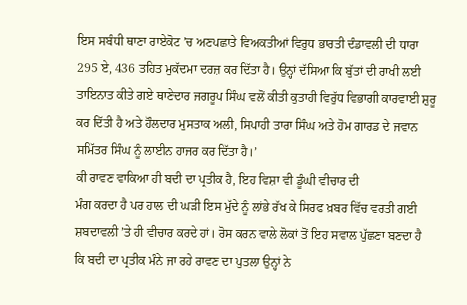ਇਸ ਸਬੰਧੀ ਥਾਣਾ ਰਾਏਕੋਟ ’ਚ ਅਣਪਛਾਤੇ ਵਿਅਕਤੀਆਂ ਵਿਰੁਧ ਭਾਰਤੀ ਦੰਡਾਵਲੀ ਦੀ ਧਾਰਾ
295 ਏ, 436 ਤਹਿਤ ਮੁਕੱਦਮਾ ਦਰਜ਼ ਕਰ ਦਿੱਤਾ ਹੈ। ਉਨ੍ਹਾਂ ਦੱਸਿਆ ਕਿ ਬੁੱਤਾਂ ਦੀ ਰਾਖੀ ਲਈ
ਤਾਇਨਾਤ ਕੀਤੇ ਗਏ ਥਾਣੇਦਾਰ ਜਗਰੂਪ ਸਿੰਘ ਵਲੋਂ ਕੀਤੀ ਕੁਤਾਹੀ ਵਿਰੁੱਧ ਵਿਭਾਗੀ ਕਾਰਵਾਈ ਸ਼ੁਰੂ
ਕਰ ਦਿੱਤੀ ਹੈ ਅਤੇ ਹੌਲਦਾਰ ਮੁਸਤਾਕ ਅਲੀ, ਸਿਪਾਹੀ ਤਾਰਾ ਸਿੰਘ ਅਤੇ ਹੋਮ ਗਾਰਡ ਦੇ ਜਵਾਨ
ਸਮਿੱਤਰ ਸਿੰਘ ਨੂੰ ਲਾਈਨ ਹਾਜਰ ਕਰ ਦਿੱਤਾ ਹੈ।’
ਕੀ ਰਾਵਣ ਵਾਕਿਆ ਹੀ ਬਦੀ ਦਾ ਪ੍ਰਤੀਕ ਹੈ, ਇਹ ਵਿਸ਼ਾ ਵੀ ਡੂੰਘੀ ਵੀਚਾਰ ਦੀ
ਮੰਗ ਕਰਦਾ ਹੈ ਪਰ ਹਾਲ ਦੀ ਘੜੀ ਇਸ ਮੁੱਦੇ ਨੂੰ ਲਾਂਭੇ ਰੱਖ ਕੇ ਸਿਰਫ ਖ਼ਬਰ ਵਿੱਚ ਵਰਤੀ ਗਈ
ਸ਼ਬਦਾਵਲੀ ’ਤੇ ਹੀ ਵੀਚਾਰ ਕਰਦੇ ਹਾਂ। ਰੋਸ ਕਰਨ ਵਾਲੇ ਲੋਕਾਂ ਤੋਂ ਇਹ ਸਵਾਲ ਪੁੱਛਣਾ ਬਣਦਾ ਹੈ
ਕਿ ਬਦੀ ਦਾ ਪ੍ਰਤੀਕ ਮੰਨੇ ਜਾ ਰਹੇ ਰਾਵਣ ਦਾ ਪੁਤਲਾ ਉਨ੍ਹਾਂ ਨੇ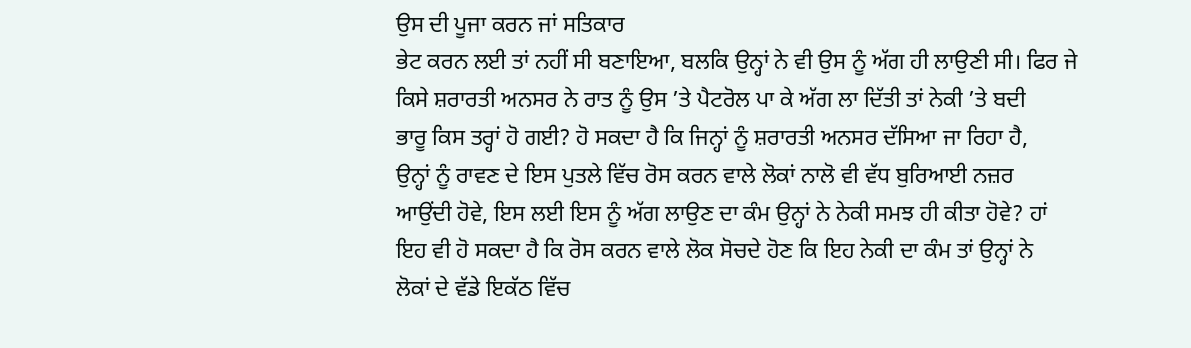ਉਸ ਦੀ ਪੂਜਾ ਕਰਨ ਜਾਂ ਸਤਿਕਾਰ
ਭੇਟ ਕਰਨ ਲਈ ਤਾਂ ਨਹੀਂ ਸੀ ਬਣਾਇਆ, ਬਲਕਿ ਉਨ੍ਹਾਂ ਨੇ ਵੀ ਉਸ ਨੂੰ ਅੱਗ ਹੀ ਲਾਉਣੀ ਸੀ। ਫਿਰ ਜੇ
ਕਿਸੇ ਸ਼ਰਾਰਤੀ ਅਨਸਰ ਨੇ ਰਾਤ ਨੂੰ ਉਸ ’ਤੇ ਪੈਟਰੋਲ ਪਾ ਕੇ ਅੱਗ ਲਾ ਦਿੱਤੀ ਤਾਂ ਨੇਕੀ ’ਤੇ ਬਦੀ
ਭਾਰੂ ਕਿਸ ਤਰ੍ਹਾਂ ਹੋ ਗਈ? ਹੋ ਸਕਦਾ ਹੈ ਕਿ ਜਿਨ੍ਹਾਂ ਨੂੰ ਸ਼ਰਾਰਤੀ ਅਨਸਰ ਦੱਸਿਆ ਜਾ ਰਿਹਾ ਹੈ,
ਉਨ੍ਹਾਂ ਨੂੰ ਰਾਵਣ ਦੇ ਇਸ ਪੁਤਲੇ ਵਿੱਚ ਰੋਸ ਕਰਨ ਵਾਲੇ ਲੋਕਾਂ ਨਾਲੋ ਵੀ ਵੱਧ ਬੁਰਿਆਈ ਨਜ਼ਰ
ਆਉਂਦੀ ਹੋਵੇ, ਇਸ ਲਈ ਇਸ ਨੂੰ ਅੱਗ ਲਾਉਣ ਦਾ ਕੰਮ ਉਨ੍ਹਾਂ ਨੇ ਨੇਕੀ ਸਮਝ ਹੀ ਕੀਤਾ ਹੋਵੇ? ਹਾਂ
ਇਹ ਵੀ ਹੋ ਸਕਦਾ ਹੈ ਕਿ ਰੋਸ ਕਰਨ ਵਾਲੇ ਲੋਕ ਸੋਚਦੇ ਹੋਣ ਕਿ ਇਹ ਨੇਕੀ ਦਾ ਕੰਮ ਤਾਂ ਉਨ੍ਹਾਂ ਨੇ
ਲੋਕਾਂ ਦੇ ਵੱਡੇ ਇਕੱਠ ਵਿੱਚ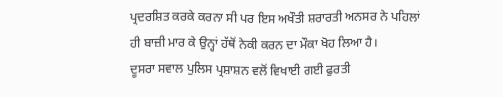ਪ੍ਰਦਰਸ਼ਿਤ ਕਰਕੇ ਕਰਨਾ ਸੀ ਪਰ ਇਸ ਅਖੌਤੀ ਸ਼ਰਾਰਤੀ ਅਨਸਰ ਨੇ ਪਹਿਲਾਂ
ਹੀ ਬਾਜ਼ੀ ਮਾਰ ਕੇ ਉਨ੍ਹਾਂ ਹੱਥੋਂ ਨੇਕੀ ਕਰਨ ਦਾ ਮੌਕਾ ਖੋਹ ਲਿਆ ਹੈ।
ਦੂਸਰਾ ਸਵਾਲ ਪੁਲਿਸ ਪ੍ਰਸ਼ਾਸ਼ਨ ਵਲੋਂ ਵਿਖਾਈ ਗਈ ਫੁਰਤੀ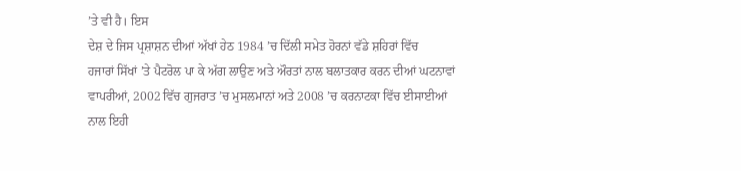’ਤੇ ਵੀ ਹੈ। ਇਸ
ਦੇਸ਼ ਦੇ ਜਿਸ ਪ੍ਰਸ਼ਾਸ਼ਨ ਦੀਆਂ ਅੱਖਾਂ ਹੇਠ 1984 ’ਚ ਦਿੱਲੀ ਸਮੇਤ ਹੋਰਨਾਂ ਵੱਡੇ ਸ਼ਹਿਰਾਂ ਵਿੱਚ
ਹਜਾਰਾਂ ਸਿੱਖਾਂ ’ਤੇ ਪੈਟਰੋਲ ਪਾ ਕੇ ਅੱਗ ਲਾਉਣ ਅਤੇ ਔਰਤਾਂ ਨਾਲ ਬਲਾਤਕਾਰ ਕਰਨ ਦੀਆਂ ਘਟਨਾਵਾਂ
ਵਾਪਰੀਆਂ, 2002 ਵਿੱਚ ਗੁਜਰਾਤ ’ਚ ਮੁਸਲਮਾਨਾਂ ਅਤੇ 2008 ’ਚ ਕਰਨਾਟਕਾ ਵਿੱਚ ਈਸਾਈਆਂ ਨਾਲ ਇਹੀ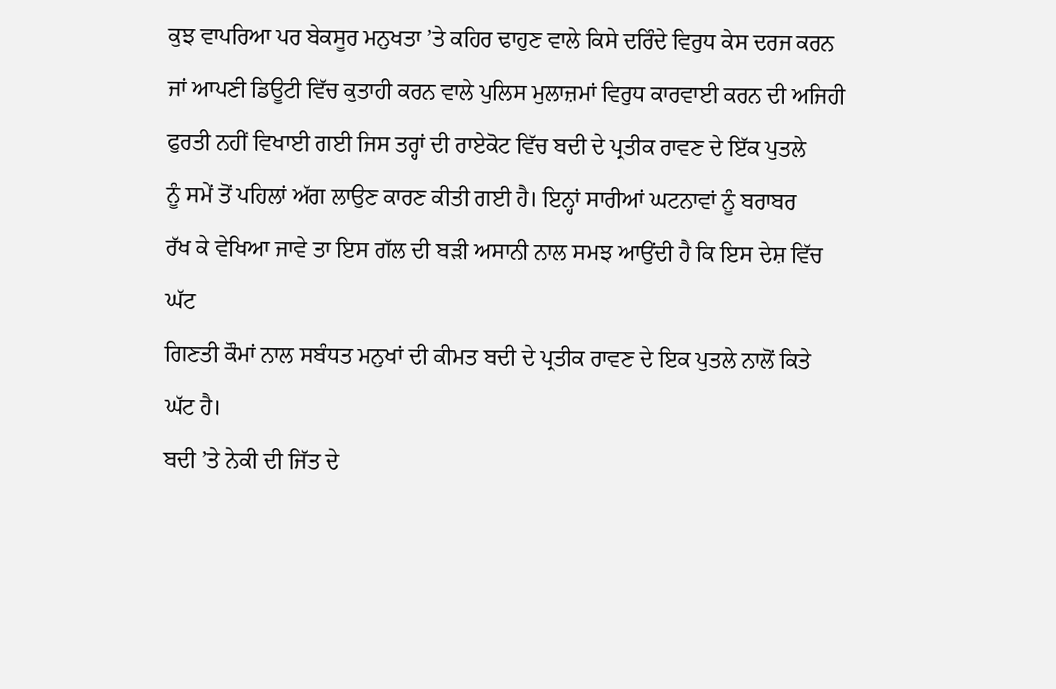ਕੁਝ ਵਾਪਰਿਆ ਪਰ ਬੇਕਸੂਰ ਮਨੁਖਤਾ ’ਤੇ ਕਹਿਰ ਢਾਹੁਣ ਵਾਲੇ ਕਿਸੇ ਦਰਿੰਦੇ ਵਿਰੁਧ ਕੇਸ ਦਰਜ ਕਰਨ
ਜਾਂ ਆਪਣੀ ਡਿਊਟੀ ਵਿੱਚ ਕੁਤਾਹੀ ਕਰਨ ਵਾਲੇ ਪੁਲਿਸ ਮੁਲਾਜ਼ਮਾਂ ਵਿਰੁਧ ਕਾਰਵਾਈ ਕਰਨ ਦੀ ਅਜਿਹੀ
ਫੁਰਤੀ ਨਹੀਂ ਵਿਖਾਈ ਗਈ ਜਿਸ ਤਰ੍ਹਾਂ ਦੀ ਰਾਏਕੋਟ ਵਿੱਚ ਬਦੀ ਦੇ ਪ੍ਰਤੀਕ ਰਾਵਣ ਦੇ ਇੱਕ ਪੁਤਲੇ
ਨੂੰ ਸਮੇਂ ਤੋਂ ਪਹਿਲਾਂ ਅੱਗ ਲਾਉਣ ਕਾਰਣ ਕੀਤੀ ਗਈ ਹੈ। ਇਨ੍ਹਾਂ ਸਾਰੀਆਂ ਘਟਨਾਵਾਂ ਨੂੰ ਬਰਾਬਰ
ਰੱਖ ਕੇ ਵੇਖਿਆ ਜਾਵੇ ਤਾ ਇਸ ਗੱਲ ਦੀ ਬੜੀ ਅਸਾਨੀ ਨਾਲ ਸਮਝ ਆਉਂਦੀ ਹੈ ਕਿ ਇਸ ਦੇਸ਼ ਵਿੱਚ ਘੱਟ
ਗਿਣਤੀ ਕੌਮਾਂ ਨਾਲ ਸਬੰਧਤ ਮਨੁਖਾਂ ਦੀ ਕੀਮਤ ਬਦੀ ਦੇ ਪ੍ਰਤੀਕ ਰਾਵਣ ਦੇ ਇਕ ਪੁਤਲੇ ਨਾਲੋਂ ਕਿਤੇ
ਘੱਟ ਹੈ।
ਬਦੀ ’ਤੇ ਨੇਕੀ ਦੀ ਜਿੱਤ ਦੇ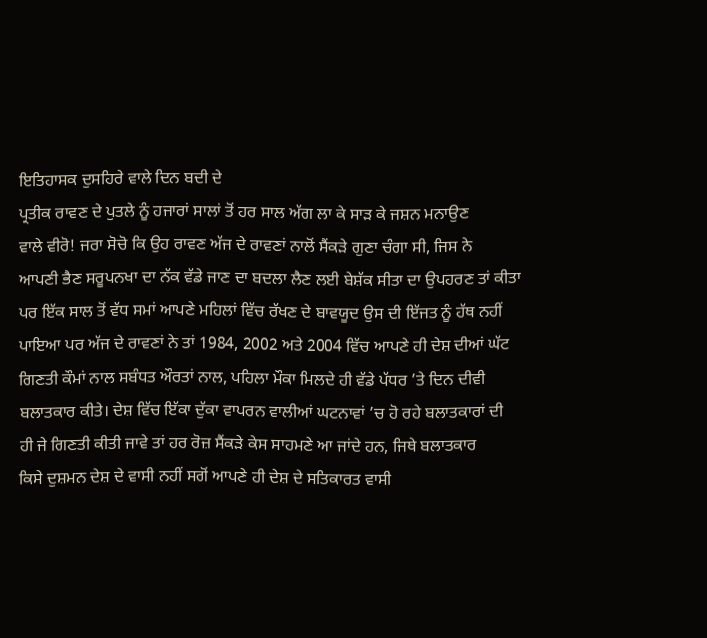ਇਤਿਹਾਸਕ ਦੁਸਹਿਰੇ ਵਾਲੇ ਦਿਨ ਬਦੀ ਦੇ
ਪ੍ਰਤੀਕ ਰਾਵਣ ਦੇ ਪੁਤਲੇ ਨੂੰ ਹਜਾਰਾਂ ਸਾਲਾਂ ਤੋਂ ਹਰ ਸਾਲ ਅੱਗ ਲਾ ਕੇ ਸਾੜ ਕੇ ਜਸ਼ਨ ਮਨਾਉਣ
ਵਾਲੇ ਵੀਰੋ! ਜਰਾ ਸੋਚੋ ਕਿ ਉਹ ਰਾਵਣ ਅੱਜ ਦੇ ਰਾਵਣਾਂ ਨਾਲੋਂ ਸੈਂਕੜੇ ਗੁਣਾ ਚੰਗਾ ਸੀ, ਜਿਸ ਨੇ
ਆਪਣੀ ਭੈਣ ਸਰੂਪਨਖਾ ਦਾ ਨੱਕ ਵੱਡੇ ਜਾਣ ਦਾ ਬਦਲਾ ਲੈਣ ਲਈ ਬੇਸ਼ੱਕ ਸੀਤਾ ਦਾ ਉਪਹਰਣ ਤਾਂ ਕੀਤਾ
ਪਰ ਇੱਕ ਸਾਲ ਤੋਂ ਵੱਧ ਸਮਾਂ ਆਪਣੇ ਮਹਿਲਾਂ ਵਿੱਚ ਰੱਖਣ ਦੇ ਬਾਵਯੂਦ ਉਸ ਦੀ ਇੱਜਤ ਨੂੰ ਹੱਥ ਨਹੀਂ
ਪਾਇਆ ਪਰ ਅੱਜ ਦੇ ਰਾਵਣਾਂ ਨੇ ਤਾਂ 1984, 2002 ਅਤੇ 2004 ਵਿੱਚ ਆਪਣੇ ਹੀ ਦੇਸ਼ ਦੀਆਂ ਘੱਟ
ਗਿਣਤੀ ਕੌਮਾਂ ਨਾਲ ਸਬੰਧਤ ਔਰਤਾਂ ਨਾਲ, ਪਹਿਲਾ ਮੌਕਾ ਮਿਲਦੇ ਹੀ ਵੱਡੇ ਪੱਧਰ ’ਤੇ ਦਿਨ ਦੀਵੀ
ਬਲਾਤਕਾਰ ਕੀਤੇ। ਦੇਸ਼ ਵਿੱਚ ਇੱਕਾ ਦੁੱਕਾ ਵਾਪਰਨ ਵਾਲੀਆਂ ਘਟਨਾਵਾਂ ’ਚ ਹੋ ਰਹੇ ਬਲਾਤਕਾਰਾਂ ਦੀ
ਹੀ ਜੇ ਗਿਣਤੀ ਕੀਤੀ ਜਾਵੇ ਤਾਂ ਹਰ ਰੋਜ਼ ਸੈਂਕੜੇ ਕੇਸ ਸਾਹਮਣੇ ਆ ਜਾਂਦੇ ਹਨ, ਜਿਥੇ ਬਲਾਤਕਾਰ
ਕਿਸੇ ਦੁਸ਼ਮਨ ਦੇਸ਼ ਦੇ ਵਾਸੀ ਨਹੀਂ ਸਗੋਂ ਆਪਣੇ ਹੀ ਦੇਸ਼ ਦੇ ਸਤਿਕਾਰਤ ਵਾਸੀ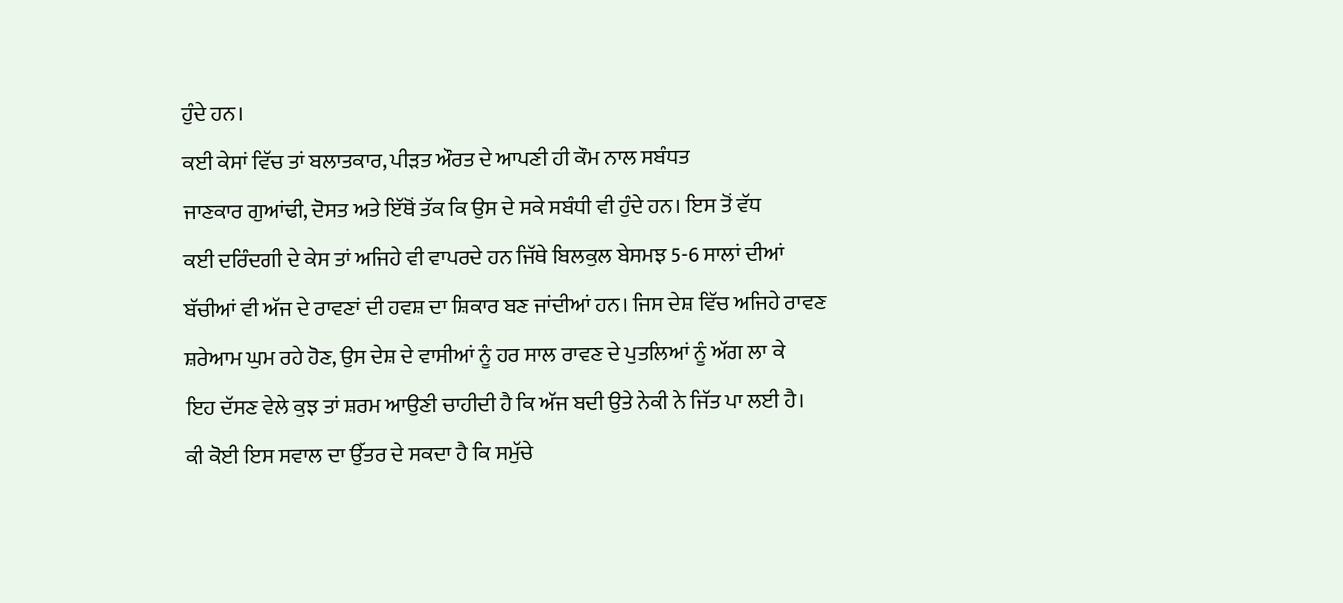ਹੁੰਦੇ ਹਨ।
ਕਈ ਕੇਸਾਂ ਵਿੱਚ ਤਾਂ ਬਲਾਤਕਾਰ, ਪੀੜਤ ਔਰਤ ਦੇ ਆਪਣੀ ਹੀ ਕੌਮ ਨਾਲ ਸਬੰਧਤ
ਜਾਣਕਾਰ ਗੁਆਂਢੀ, ਦੋਸਤ ਅਤੇ ਇੱਥੋਂ ਤੱਕ ਕਿ ਉਸ ਦੇ ਸਕੇ ਸਬੰਧੀ ਵੀ ਹੁੰਦੇ ਹਨ। ਇਸ ਤੋਂ ਵੱਧ
ਕਈ ਦਰਿੰਦਗੀ ਦੇ ਕੇਸ ਤਾਂ ਅਜਿਹੇ ਵੀ ਵਾਪਰਦੇ ਹਨ ਜਿੱਥੇ ਬਿਲਕੁਲ ਬੇਸਮਝ 5-6 ਸਾਲਾਂ ਦੀਆਂ
ਬੱਚੀਆਂ ਵੀ ਅੱਜ ਦੇ ਰਾਵਣਾਂ ਦੀ ਹਵਸ਼ ਦਾ ਸ਼ਿਕਾਰ ਬਣ ਜਾਂਦੀਆਂ ਹਨ। ਜਿਸ ਦੇਸ਼ ਵਿੱਚ ਅਜਿਹੇ ਰਾਵਣ
ਸ਼ਰੇਆਮ ਘੁਮ ਰਹੇ ਹੋਣ, ਉਸ ਦੇਸ਼ ਦੇ ਵਾਸੀਆਂ ਨੂੰ ਹਰ ਸਾਲ ਰਾਵਣ ਦੇ ਪੁਤਲਿਆਂ ਨੂੰ ਅੱਗ ਲਾ ਕੇ
ਇਹ ਦੱਸਣ ਵੇਲੇ ਕੁਝ ਤਾਂ ਸ਼ਰਮ ਆਉਣੀ ਚਾਹੀਦੀ ਹੈ ਕਿ ਅੱਜ ਬਦੀ ਉਤੇ ਨੇਕੀ ਨੇ ਜਿੱਤ ਪਾ ਲਈ ਹੈ।
ਕੀ ਕੋਈ ਇਸ ਸਵਾਲ ਦਾ ਉੱਤਰ ਦੇ ਸਕਦਾ ਹੈ ਕਿ ਸਮੁੱਚੇ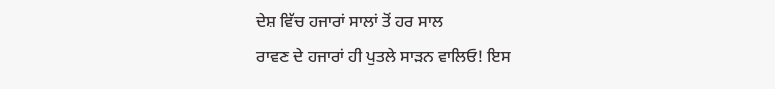ਦੇਸ਼ ਵਿੱਚ ਹਜਾਰਾਂ ਸਾਲਾਂ ਤੋਂ ਹਰ ਸਾਲ
ਰਾਵਣ ਦੇ ਹਜਾਰਾਂ ਹੀ ਪੁਤਲੇ ਸਾੜਨ ਵਾਲਿਓ! ਇਸ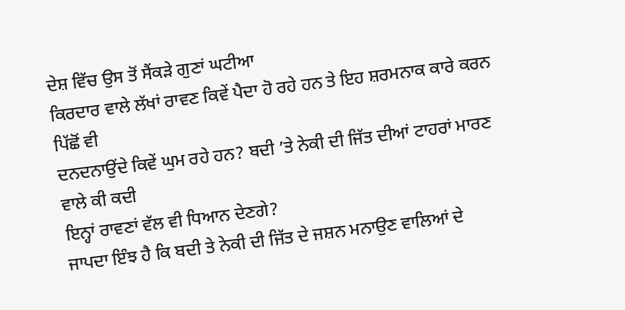ਦੇਸ਼ ਵਿੱਚ ਉਸ ਤੋਂ ਸੈਂਕੜੇ ਗੁਣਾਂ ਘਟੀਆ
ਕਿਰਦਾਰ ਵਾਲੇ ਲੱਖਾਂ ਰਾਵਣ ਕਿਵੇਂ ਪੈਦਾ ਹੋ ਰਹੇ ਹਨ ਤੇ ਇਹ ਸ਼ਰਮਨਾਕ ਕਾਰੇ ਕਰਨ ਪਿੱਛੋਂ ਵੀ
ਦਨਦਨਾਉਂਦੇ ਕਿਵੇਂ ਘੁਮ ਰਹੇ ਹਨ? ਬਦੀ ’ਤੇ ਨੇਕੀ ਦੀ ਜਿੱਤ ਦੀਆਂ ਟਾਹਰਾਂ ਮਾਰਣ ਵਾਲੇ ਕੀ ਕਦੀ
ਇਨ੍ਹਾਂ ਰਾਵਣਾਂ ਵੱਲ ਵੀ ਧਿਆਨ ਦੇਣਗੇ?
ਜਾਪਦਾ ਇੰਝ ਹੈ ਕਿ ਬਦੀ ਤੇ ਨੇਕੀ ਦੀ ਜਿੱਤ ਦੇ ਜਸ਼ਨ ਮਨਾਉਣ ਵਾਲਿਆਂ ਦੇ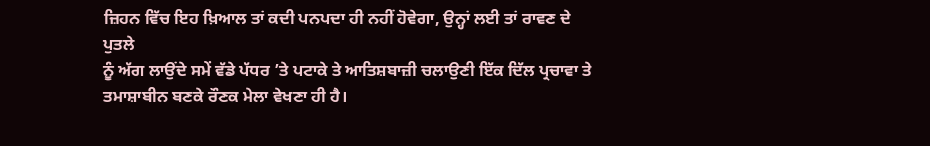ਜ਼ਿਹਨ ਵਿੱਚ ਇਹ ਖ਼ਿਆਲ ਤਾਂ ਕਦੀ ਪਨਪਦਾ ਹੀ ਨਹੀਂ ਹੋਵੇਗਾ, ਉਨ੍ਹਾਂ ਲਈ ਤਾਂ ਰਾਵਣ ਦੇ ਪੁਤਲੇ
ਨੂੰ ਅੱਗ ਲਾਉਂਦੇ ਸਮੇਂ ਵੱਡੇ ਪੱਧਰ ’ਤੇ ਪਟਾਕੇ ਤੇ ਆਤਿਸ਼ਬਾਜ਼ੀ ਚਲਾਉਣੀ ਇੱਕ ਦਿੱਲ ਪ੍ਰਚਾਵਾ ਤੇ
ਤਮਾਸ਼ਾਬੀਨ ਬਣਕੇ ਰੌਣਕ ਮੇਲਾ ਵੇਖਣਾ ਹੀ ਹੈ।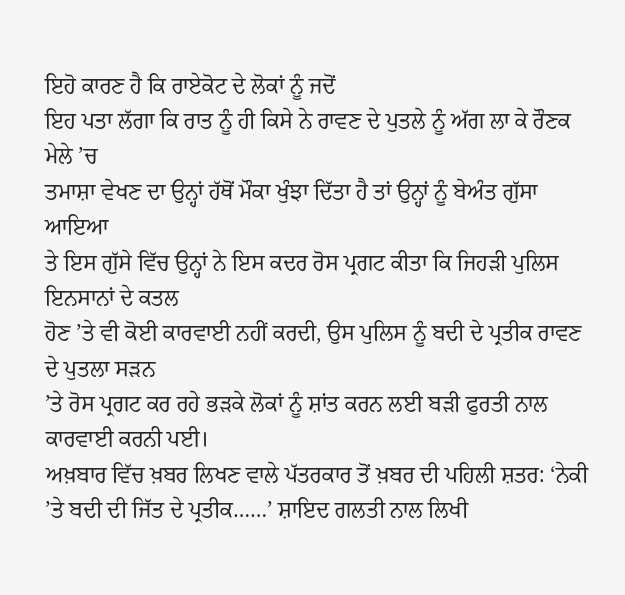ਇਹੋ ਕਾਰਣ ਹੈ ਕਿ ਰਾਏਕੋਟ ਦੇ ਲੋਕਾਂ ਨੂੰ ਜਦੋਂ
ਇਹ ਪਤਾ ਲੱਗਾ ਕਿ ਰਾਤ ਨੂੰ ਹੀ ਕਿਸੇ ਨੇ ਰਾਵਣ ਦੇ ਪੁਤਲੇ ਨੂੰ ਅੱਗ ਲਾ ਕੇ ਰੌਣਕ ਮੇਲੇ ’ਚ
ਤਮਾਸ਼ਾ ਵੇਖਣ ਦਾ ਉਨ੍ਹਾਂ ਹੱਥੋਂ ਮੌਕਾ ਖੁੰਝਾ ਦਿੱਤਾ ਹੈ ਤਾਂ ਉਨ੍ਹਾਂ ਨੂੰ ਬੇਅੰਤ ਗੁੱਸਾ ਆਇਆ
ਤੇ ਇਸ ਗੁੱਸੇ ਵਿੱਚ ਉਨ੍ਹਾਂ ਨੇ ਇਸ ਕਦਰ ਰੋਸ ਪ੍ਰਗਟ ਕੀਤਾ ਕਿ ਜਿਹੜੀ ਪੁਲਿਸ ਇਨਸਾਨਾਂ ਦੇ ਕਤਲ
ਹੋਣ ’ਤੇ ਵੀ ਕੋਈ ਕਾਰਵਾਈ ਨਹੀਂ ਕਰਦੀ, ਉਸ ਪੁਲਿਸ ਨੂੰ ਬਦੀ ਦੇ ਪ੍ਰਤੀਕ ਰਾਵਣ ਦੇ ਪੁਤਲਾ ਸੜਨ
’ਤੇ ਰੋਸ ਪ੍ਰਗਟ ਕਰ ਰਹੇ ਭੜਕੇ ਲੋਕਾਂ ਨੂੰ ਸ਼ਾਂਤ ਕਰਨ ਲਈ ਬੜੀ ਫੁਰਤੀ ਨਾਲ ਕਾਰਵਾਈ ਕਰਨੀ ਪਈ।
ਅਖ਼ਬਾਰ ਵਿੱਚ ਖ਼ਬਰ ਲਿਖਣ ਵਾਲੇ ਪੱਤਰਕਾਰ ਤੋਂ ਖ਼ਬਰ ਦੀ ਪਹਿਲੀ ਸ਼ਤਰ: ‘ਨੇਕੀ
’ਤੇ ਬਦੀ ਦੀ ਜਿੱਤ ਦੇ ਪ੍ਰਤੀਕ……’ ਸ਼ਾਇਦ ਗਲਤੀ ਨਾਲ ਲਿਖੀ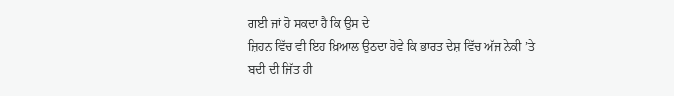ਗਈ ਜਾਂ ਹੋ ਸਕਦਾ ਹੈ ਕਿ ਉਸ ਦੇ
ਜ਼ਿਹਨ ਵਿੱਚ ਵੀ ਇਹ ਖ਼ਿਆਲ ਉਠਦਾ ਹੋਵੇ ਕਿ ਭਾਰਤ ਦੇਸ਼ ਵਿੱਚ ਅੱਜ ਨੇਕੀ ’ਤੇ ਬਦੀ ਦੀ ਜਿੱਤ ਹੀ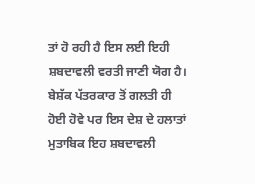ਤਾਂ ਹੋ ਰਹੀ ਹੈ ਇਸ ਲਈ ਇਹੀ ਸ਼ਬਦਾਵਲੀ ਵਰਤੀ ਜਾਣੀ ਯੋਗ ਹੈ। ਬੇਸ਼ੱਕ ਪੱਤਰਕਾਰ ਤੋਂ ਗਲਤੀ ਹੀ
ਹੋਈ ਹੋਵੇ ਪਰ ਇਸ ਦੇਸ਼ ਦੇ ਹਲਾਤਾਂ ਮੁਤਾਬਿਕ ਇਹ ਸ਼ਬਦਾਵਲੀ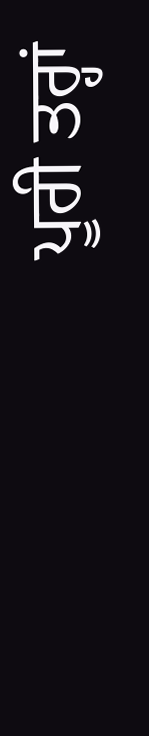ਪੂਰੀ ਤਰ੍ਹਾਂ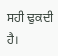ਸਹੀ ਢੁਕਦੀ ਹੈ।